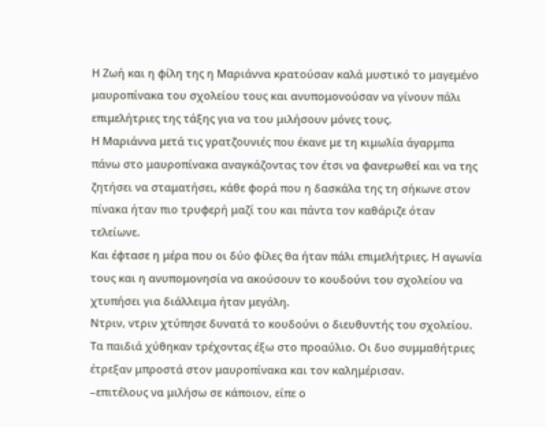Η Ζωή και η φίλη της η Μαριάννα κρατούσαν καλά μυστικό το μαγεμένο μαυροπίνακα του σχολείου τους και ανυπομονούσαν να γίνουν πάλι επιμελήτριες της τάξης για να του μιλήσουν μόνες τους.
Η Μαριάννα μετά τις γρατζουνιές που έκανε με τη κιμωλία άγαρμπα πάνω στο μαυροπίνακα αναγκάζοντας τον έτσι να φανερωθεί και να της ζητήσει να σταματήσει, κάθε φορά που η δασκάλα της τη σήκωνε στον πίνακα ήταν πιο τρυφερή μαζί του και πάντα τον καθάριζε όταν τελείωνε.
Και έφτασε η μέρα που οι δύο φίλες θα ήταν πάλι επιμελήτριες. Η αγωνία τους και η ανυπομονησία να ακούσουν το κουδούνι του σχολείου να χτυπήσει για διάλλειμα ήταν μεγάλη.
Ντριν, ντριν χτύπησε δυνατά το κουδούνι ο διευθυντής του σχολείου. Τα παιδιά χύθηκαν τρέχοντας έξω στο προαύλιο. Οι δυο συμμαθήτριες έτρεξαν μπροστά στον μαυροπίνακα και τον καλημέρισαν.
–επιτέλους να μιλήσω σε κάποιον, είπε ο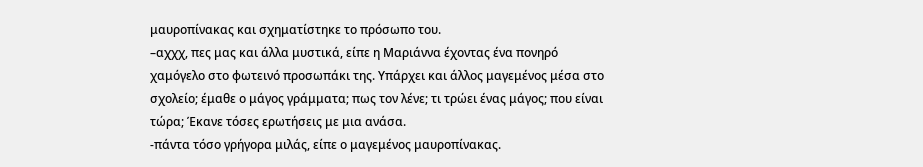μαυροπίνακας και σχηματίστηκε το πρόσωπο του.
–αχχχ, πες μας και άλλα μυστικά, είπε η Μαριάννα έχοντας ένα πονηρό χαμόγελο στο φωτεινό προσωπάκι της. Υπάρχει και άλλος μαγεμένος μέσα στο σχολείο; έμαθε ο μάγος γράμματα; πως τον λένε; τι τρώει ένας μάγος; που είναι τώρα; Έκανε τόσες ερωτήσεις με μια ανάσα.
-πάντα τόσο γρήγορα μιλάς, είπε ο μαγεμένος μαυροπίνακας.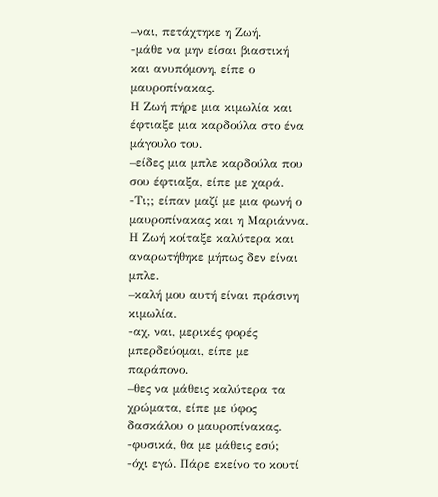–ναι, πετάχτηκε η Ζωή.
-μάθε να μην είσαι βιαστική και ανυπόμονη, είπε ο μαυροπίνακας.
Η Ζωή πήρε μια κιμωλία και έφτιαξε μια καρδούλα στο ένα μάγουλο του.
–είδες μια μπλε καρδούλα που σου έφτιαξα, είπε με χαρά.
-Τι;; είπαν μαζί με μια φωνή ο μαυροπίνακας και η Μαριάννα.
Η Ζωή κοίταξε καλύτερα και αναρωτήθηκε μήπως δεν είναι μπλε.
–καλή μου αυτή είναι πράσινη κιμωλία.
-αχ, ναι, μερικές φορές μπερδεύομαι, είπε με παράπονο.
–θες να μάθεις καλύτερα τα χρώματα, είπε με ύφος δασκάλου ο μαυροπίνακας.
-φυσικά, θα με μάθεις εσύ;
-όχι εγώ. Πάρε εκείνο το κουτί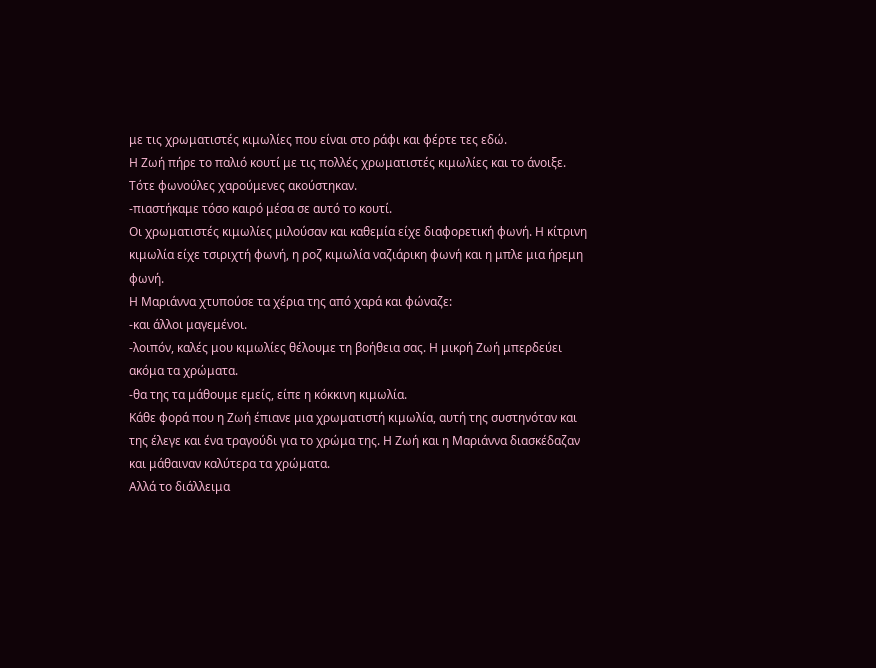με τις χρωματιστές κιμωλίες που είναι στο ράφι και φέρτε τες εδώ.
Η Ζωή πήρε το παλιό κουτί με τις πολλές χρωματιστές κιμωλίες και το άνοιξε. Τότε φωνούλες χαρούμενες ακούστηκαν.
-πιαστήκαμε τόσο καιρό μέσα σε αυτό το κουτί.
Οι χρωματιστές κιμωλίες μιλούσαν και καθεμία είχε διαφορετική φωνή. Η κίτρινη κιμωλία είχε τσιριχτή φωνή, η ροζ κιμωλία ναζιάρικη φωνή και η μπλε μια ήρεμη φωνή.
Η Μαριάννα χτυπούσε τα χέρια της από χαρά και φώναζε:
-και άλλοι μαγεμένοι.
-λοιπόν, καλές μου κιμωλίες θέλουμε τη βοήθεια σας. Η μικρή Ζωή μπερδεύει ακόμα τα χρώματα.
-θα της τα μάθουμε εμείς, είπε η κόκκινη κιμωλία.
Κάθε φορά που η Ζωή έπιανε μια χρωματιστή κιμωλία, αυτή της συστηνόταν και της έλεγε και ένα τραγούδι για το χρώμα της. Η Ζωή και η Μαριάννα διασκέδαζαν και μάθαιναν καλύτερα τα χρώματα.
Αλλά το διάλλειμα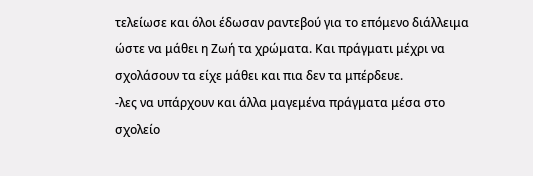τελείωσε και όλοι έδωσαν ραντεβού για το επόμενο διάλλειμα ώστε να μάθει η Ζωή τα χρώματα. Και πράγματι μέχρι να σχολάσουν τα είχε μάθει και πια δεν τα μπέρδευε.
-λες να υπάρχουν και άλλα μαγεμένα πράγματα μέσα στο σχολείο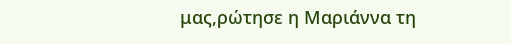μας,ρώτησε η Μαριάννα τη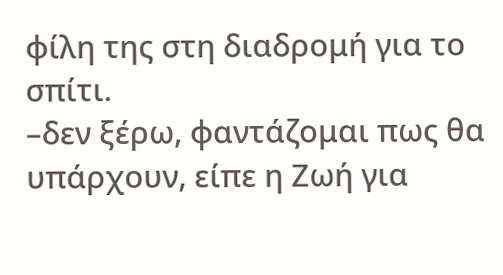φίλη της στη διαδρομή για το σπίτι.
–δεν ξέρω, φαντάζομαι πως θα υπάρχουν, είπε η Ζωή για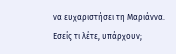να ευχαριστήσει τη Μαριάννα.
Εσείς τι λέτε, υπάρχουν;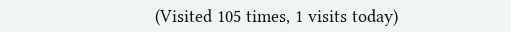(Visited 105 times, 1 visits today)